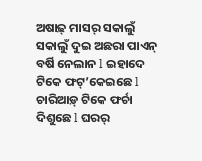ଅଷାଢ଼୍ ମାସର୍ ସକାଲୁଁ ସକାଲୁଁ ଦୁଇ ଅଛରା ପାଏନ୍ ବର୍ଷି ନେଲାନ l ଇହାଦେ ଟିକେ ଫଟ୍’କେଇଛେ l ଚାରିଆଡ଼୍ ଟିକେ ଫର୍ଚା ଦିଶୁଛେ l ଘରର୍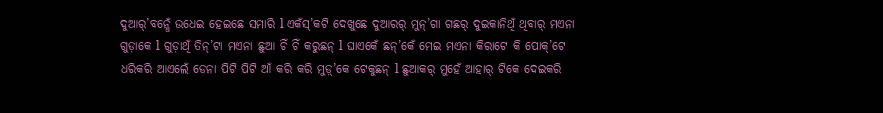ଦୁଆର୍’ବନ୍ଧେଁ ଉଧେଇ ହେଇଛେ ସମାରି l ଏକଁସ୍’କଟି ଦେଖୁଛେ ଦୁଆରର୍ ମୁନ୍’ଗା ଗଛର୍ ଦୁଇକାନିଥିଁ ଥିବାର୍ ମଏନା ଗୁଡ଼ାକେ l ଗୁଡ଼ାଥିଁ ତିନ୍’ଟା ମଏନା ଛୁଆ ଚିଁ ଚିଁ କରୁଛନ୍ l ଘାଏକେଁ ଛନ୍’କେଁ ମେଇ ମଏନା କିରାଟେ କି ପୋକ୍’ଟେ ଧରିକରି ଆଏଲେଁ ଡେନା ପିଟି ପିଟି ଆଁ କରି କରି ମୁଡ଼୍’କେ ଟେକୁଛନ୍ l ଛୁଆକର୍ ମୁହେଁ ଆହାର୍ ଟିକେ ଦେଇକରି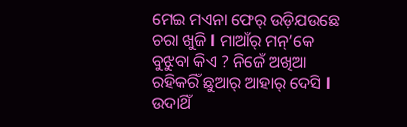ମେଇ ମଏନା ଫେର୍ ଉଡ଼ିଯଉଛେ ଚରା ଖୁଜି l ମାଆଁର୍ ମନ୍’କେ ବୁଝୁବା କିଏ ? ନିଜେଁ ଅଖିଆ ରହିକରିଁ ଛୁଆର୍ ଆହାର୍ ଦେସି l ଉଦାଥିଁ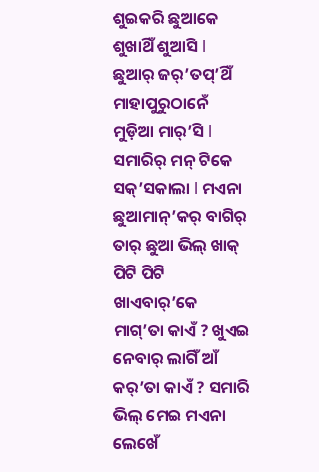ଶୁଇକରି ଛୁଆକେ ଶୁଖାଥିଁ ଶୁଆସି l ଛୁଆର୍ ଜର୍’ତପ୍’ଥିଁ ମାହାପୁରୁଠାନେଁ ମୁଡ଼ିଆ ମାର୍’ସି l ସମାରିର୍ ମନ୍ ଟିକେ ସକ୍’ସକାଲା l ମଏନା ଛୁଆମାନ୍’କର୍ ବାଗିର୍ ତାର୍ ଛୁଆ ଭିଲ୍ ଖାକ୍ ପିଟି ପିଟି ଖାଏବାର୍’କେ ମାଗ୍’ତା କାଏଁ ? ଖୁଏଇ ନେବାର୍ ଲାଗିଁ ଆଁ କର୍’ତା କାଏଁ ? ସମାରି ଭିଲ୍ ମେଇ ମଏନା ଲେଖେଁ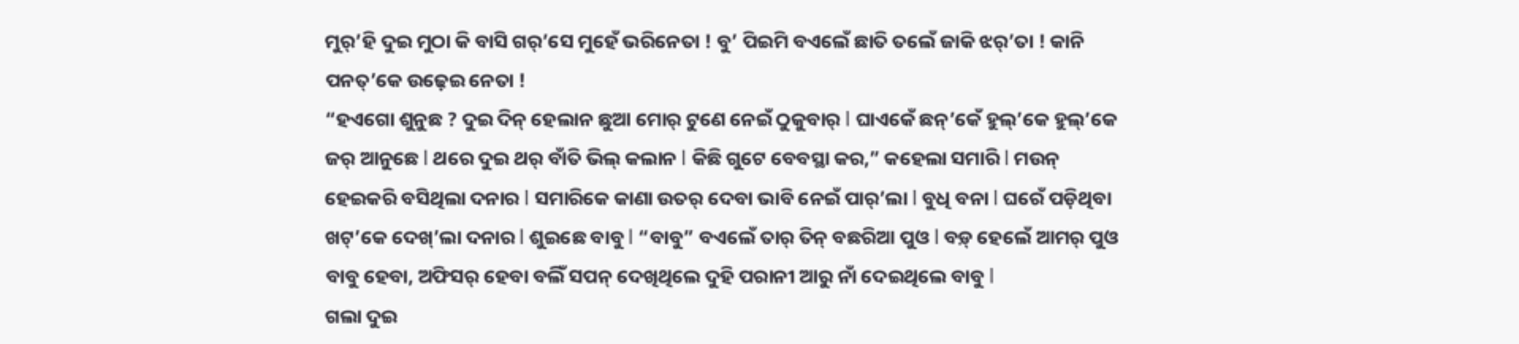ମୁର୍’ହି ଦୁଇ ମୁଠା କି ବାସି ଗର୍’ସେ ମୁହେଁ ଭରିନେତା ! ବୁ’ ପିଇମି ବଏଲେଁ ଛାତି ତଲେଁ ଜାକି ଝର୍’ତା ! କାନି ପନତ୍’କେ ଉଢ଼େଇ ନେତା !
“ହଏଗୋ ଶୁନୁଛ ? ଦୁଇ ଦିନ୍ ହେଲାନ ଛୁଆ ମୋର୍ ଟୁଣେ ନେଇଁ ଠୁକୁବାର୍ l ଘାଏକେଁ ଛନ୍’କେଁ ହୁଲ୍’କେ ହୁଲ୍’କେ ଜର୍ ଆନୁଛେ l ଥରେ ଦୁଇ ଥର୍ ବାଁତି ଭିଲ୍ କଲାନ l କିଛି ଗୁଟେ ବେବସ୍ଥା କର,” କହେଲା ସମାରି l ମଉନ୍ ହେଇକରି ବସିଥିଲା ଦନାର l ସମାରିକେ କାଣା ଉତର୍ ଦେବା ଭାବି ନେଇଁ ପାର୍’ଲା l ବୁଧି ବନା l ଘରେଁ ପଡ଼ିଥିବା ଖଟ୍’କେ ଦେଖ୍’ଲା ଦନାର l ଶୁଇଛେ ବାବୁ l “ବାବୁ” ବଏଲେଁ ତାର୍ ତିନ୍ ବଛରିଆ ପୁଓ l ବଡ଼୍ ହେଲେଁ ଆମର୍ ପୁଓ ବାବୁ ହେବା, ଅଫିସର୍ ହେବା ବଲିଁ ସପନ୍ ଦେଖିଥିଲେ ଦୁହି ପରାନୀ ଆରୁ ନାଁ ଦେଇଥିଲେ ବାବୁ l
ଗଲା ଦୁଇ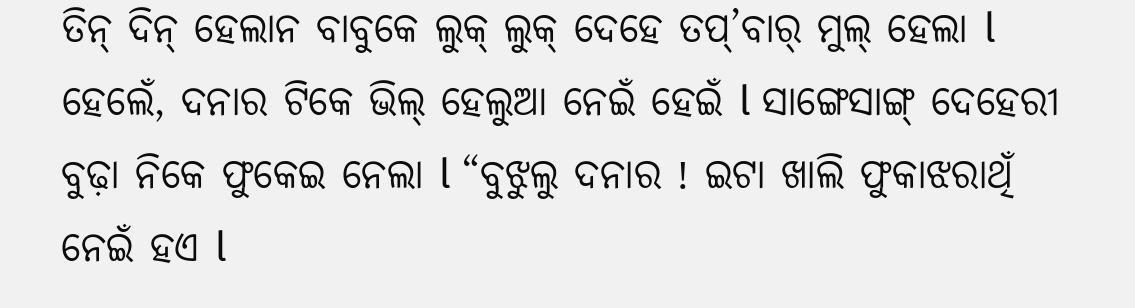ତିନ୍ ଦିନ୍ ହେଲାନ ବାବୁକେ ଲୁକ୍ ଲୁକ୍ ଦେହେ ତପ୍’ବାର୍ ମୁଲ୍ ହେଲା l ହେଲେଁ, ଦନାର ଟିକେ ଭିଲ୍ ହେଲୁଆ ନେଇଁ ହେଇଁ l ସାଙ୍ଗେସାଙ୍ଗ୍ ଦେହେରୀ ବୁଢ଼ା ନିକେ ଫୁକେଇ ନେଲା l “ବୁଝୁଲୁ ଦନାର ! ଇଟା ଖାଲି ଫୁକାଝରାଥିଁ ନେଇଁ ହଏ l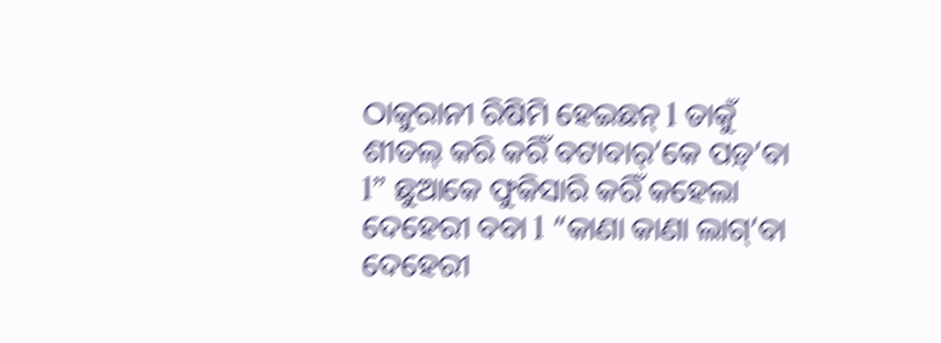ଠାକୁରାନୀ ରିଷିମି ହେଇଛନ୍ l ତାକୁଁ ଶୀତଲ୍ କରି କରିଁ ବଟାବାର୍’କେ ପଡ଼୍’ବା l” ଛୁଆକେ ଫୁକିସାରି କରିଁ କହେଲା ଦେହେରୀ ବବା l “କାଣା କାଣା ଲାଗ୍’ବା ଦେହେରୀ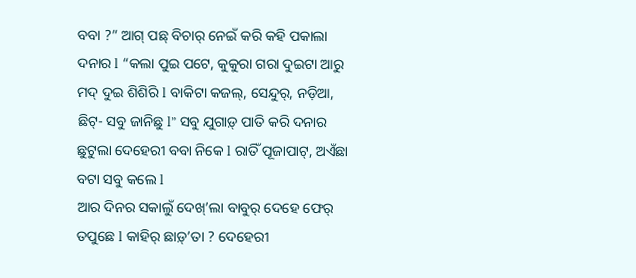ବବା ?” ଆଗ୍ ପଛ୍ ବିଚାର୍ ନେଇଁ କରି କହି ପକାଲା ଦନାର l “କଲା ପୁଇ ପଟେ, କୁକୁରା ଗରା ଦୁଇଟା ଆରୁ ମଦ୍ ଦୁଇ ଶିଶିରି l ବାକିଟା କଜଲ୍, ସେନ୍ଦୁର୍, ନଡ଼ିଆ, ଛିଟ୍- ସବୁ ଜାନିଛୁ l” ସବୁ ଯୁଗାଡ଼୍ ପାତି କରି ଦନାର ଛୁଟୁଲା ଦେହେରୀ ବବା ନିକେ l ରାତିଁ ପୂଜାପାଟ୍, ଅଏଁଛା ବଟା ସବୁ କଲେ l
ଆର ଦିନର ସକାଲୁଁ ଦେଖ୍’ଲା ବାବୁର୍ ଦେହେ ଫେର୍ ତପୁଛେ l କାହିର୍ ଛାଡ଼୍’ତା ? ଦେହେରୀ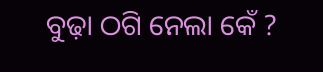ବୁଢ଼ା ଠଗି ନେଲା କେଁ ?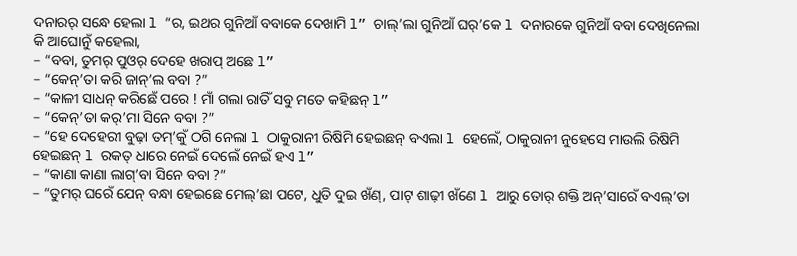ଦନାରର୍ ସନ୍ଧେ ହେଲା l “ର, ଇଥର ଗୁନିଆଁ ବବାକେ ଦେଖାମି l” ଚାଲ୍’ଲା ଗୁନିଆଁ ଘର୍’କେ l ଦନାରକେ ଗୁନିଆଁ ବବା ଦେଖିନେଲା କି ଆଘୋନୁଁ କହେଲା,
– “ବବା, ତୁମର୍ ପୁଓର୍ ଦେହେ ଖରାପ୍ ଅଛେ l”
– “କେନ୍’ତା କରି ଜାନ୍’ଲ ବବା ?”
– “କାଳୀ ସାଧନ୍ କରିଛେଁ ପରେ ! ମାଁ ଗଲା ରାତିଁ ସବୁ ମତେ କହିଛନ୍ l”
– “କେନ୍’ତା କର୍’ମା ସିନେ ବବା ?”
– “ହେ ଦେହେରୀ ବୁଢ଼ା ତମ୍’କୁଁ ଠଗି ନେଲା l ଠାକୁରାନୀ ରିଷିମି ହେଇଛନ୍ ବଏଲା l ହେଲେଁ, ଠାକୁରାନୀ ନୁହେସେ ମାଉଲି ରିଷିମି ହେଇଛନ୍ l ରକତ୍ ଧାରେ ନେଇଁ ଦେଲେଁ ନେଇଁ ହଏ l”
– “କାଣା କାଣା ଲାଗ୍’ବା ସିନେ ବବା ?”
– “ତୁମର୍ ଘରେଁ ଯେନ୍ ବନ୍ଧା ହେଇଛେ ମେଲ୍’ଛା ପଟେ, ଧୁତି ଦୁଇ ଖଁଣ୍, ପାଟ୍ ଶାଢ଼ୀ ଖଁଣେ l ଆରୁ ତୋର୍ ଶକ୍ତି ଅନ୍’ସାରେଁ ବଏଲ୍’ତା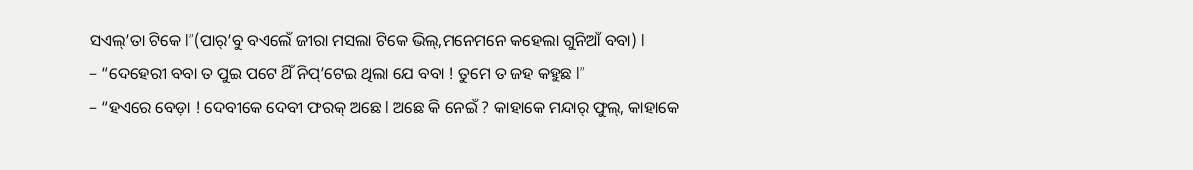ସଏଲ୍’ତା ଟିକେ l”(ପାର୍’ବୁ ବଏଲେଁ ଜୀରା ମସଲା ଟିକେ ଭିଲ୍,ମନେମନେ କହେଲା ଗୁନିଆଁ ବବା) l
– “ଦେହେରୀ ବବା ତ ପୁଇ ପଟେ ଥିଁ ନିପ୍’ଟେଇ ଥିଲା ଯେ ବବା ! ତୁମେ ତ ଜହ କହୁଛ l”
– “ହଏରେ ବେଡ଼ା ! ଦେବୀକେ ଦେବୀ ଫରକ୍ ଅଛେ l ଅଛେ କି ନେଇଁ ? କାହାକେ ମନ୍ଦାର୍ ଫୁଲ୍, କାହାକେ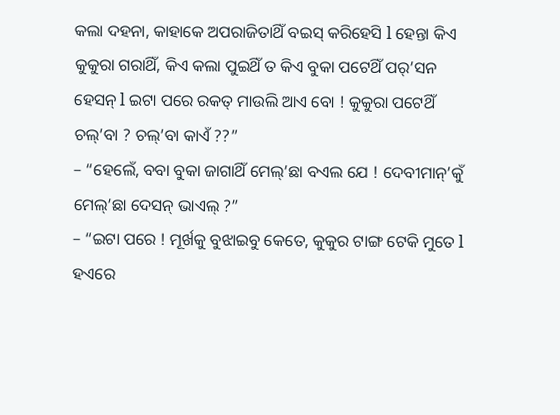କଲା ଦହନା, କାହାକେ ଅପରାଜିତାଥିଁ ବଇସ୍ କରିହେସି l ହେନ୍ତା କିଏ କୁକୁରା ଗରାଥିଁ, କିଏ କଲା ପୁଇଥିଁ ତ କିଏ ବୁକା ପଟେଥିଁ ପର୍’ସନ ହେସନ୍ l ଇଟା ପରେ ରକତ୍ ମାଉଲି ଆଏ ବୋ ! କୁକୁରା ପଟେଥିଁ ଚଲ୍’ବା ? ଚଲ୍’ବା କାଏଁ ??”
– “ହେଲେଁ, ବବା ବୁକା ଜାଗାଥିଁ ମେଲ୍’ଛା ବଏଲ ଯେ ! ଦେବୀମାନ୍’କୁଁ ମେଲ୍’ଛା ଦେସନ୍ ଭାଏଲ୍ ?”
– “ଇଟା ପରେ ! ମୂର୍ଖକୁ ବୁଝାଇବୁ କେତେ, କୁକୁର ଟାଙ୍ଗ ଟେକି ମୁତେ l ହଏରେ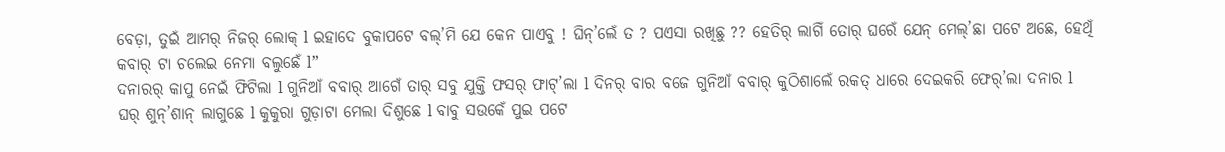ବେଡ଼ା, ତୁଇଁ ଆମର୍ ନିଜର୍ ଲୋକ୍ l ଇହାଦେ ବୁକାପଟେ ବଲ୍’ମି ଯେ କେନ ପାଏବୁ ! ଘିନ୍’ଲେଁ ତ ? ପଏସା ରଖିଛୁ ?? ହେତିର୍ ଲାଗିଁ ତୋର୍ ଘରେଁ ଯେନ୍ ମେଲ୍’ଛା ପଟେ ଅଛେ, ହେଥିଁ କବାର୍ ଟା ଚଲେଇ ନେମା ବଲୁଛେଁ l”
ଦନାରର୍ କାପୁ ନେଇଁ ଫିଟିଲା l ଗୁନିଆଁ ବବାର୍ ଆଗେଁ ତାର୍ ସବୁ ଯୁକ୍ତି ଫସର୍ ଫାଟ୍’ଲା l ଦିନର୍ ବାର ବଜେ ଗୁନିଆଁ ବବାର୍ କୁଠିଶାଲେଁ ରକତ୍ ଧାରେ ଦେଇକରି ଫେର୍’ଲା ଦନାର l
ଘର୍ ଶୁନ୍’ଶାନ୍ ଲାଗୁଛେ l କୁକୁରା ଗୁଡ଼ାଟା ମେଲା ଦିଶୁଛେ l ବାବୁ ସଉକେଁ ପୁଇ ପଟେ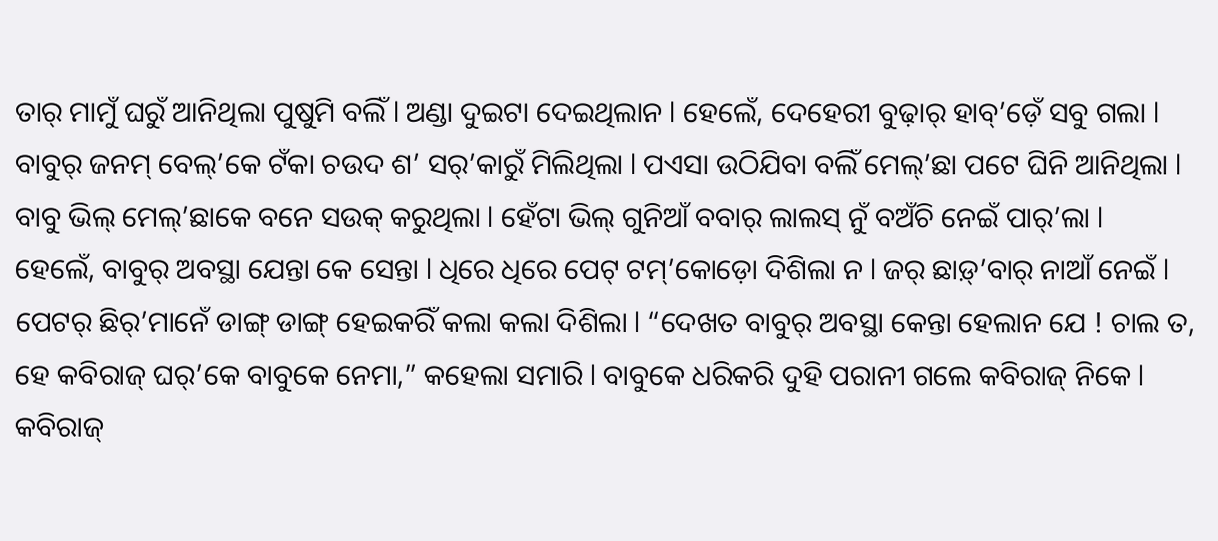ତାର୍ ମାମୁଁ ଘରୁଁ ଆନିଥିଲା ପୁଷୁମି ବଲିଁ l ଅଣ୍ଡା ଦୁଇଟା ଦେଇଥିଲାନ l ହେଲେଁ, ଦେହେରୀ ବୁଢ଼ାର୍ ହାବ୍’ଡ଼େଁ ସବୁ ଗଲା l ବାବୁର୍ ଜନମ୍ ବେଲ୍’କେ ଟଁକା ଚଉଦ ଶ’ ସର୍’କାରୁଁ ମିଲିଥିଲା l ପଏସା ଉଠିଯିବା ବଲିଁ ମେଲ୍’ଛା ପଟେ ଘିନି ଆନିଥିଲା l ବାବୁ ଭିଲ୍ ମେଲ୍’ଛାକେ ବନେ ସଉକ୍ କରୁଥିଲା l ହେଁଟା ଭିଲ୍ ଗୁନିଆଁ ବବାର୍ ଲାଲସ୍ ନୁଁ ବଅଁଚି ନେଇଁ ପାର୍’ଲା l
ହେଲେଁ, ବାବୁର୍ ଅବସ୍ଥା ଯେନ୍ତା କେ ସେନ୍ତା l ଧିରେ ଧିରେ ପେଟ୍ ଟମ୍’କୋଡ଼ୋ ଦିଶିଲା ନ l ଜର୍ ଛାଡ଼୍’ବାର୍ ନାଆଁ ନେଇଁ l ପେଟର୍ ଛିର୍’ମାନେଁ ଡାଙ୍ଗ୍ ଡାଙ୍ଗ୍ ହେଇକରିଁ କଲା କଲା ଦିଶିଲା l “ଦେଖତ ବାବୁର୍ ଅବସ୍ଥା କେନ୍ତା ହେଲାନ ଯେ ! ଚାଲ ତ, ହେ କବିରାଜ୍ ଘର୍’କେ ବାବୁକେ ନେମା,” କହେଲା ସମାରି l ବାବୁକେ ଧରିକରି ଦୁହି ପରାନୀ ଗଲେ କବିରାଜ୍ ନିକେ l କବିରାଜ୍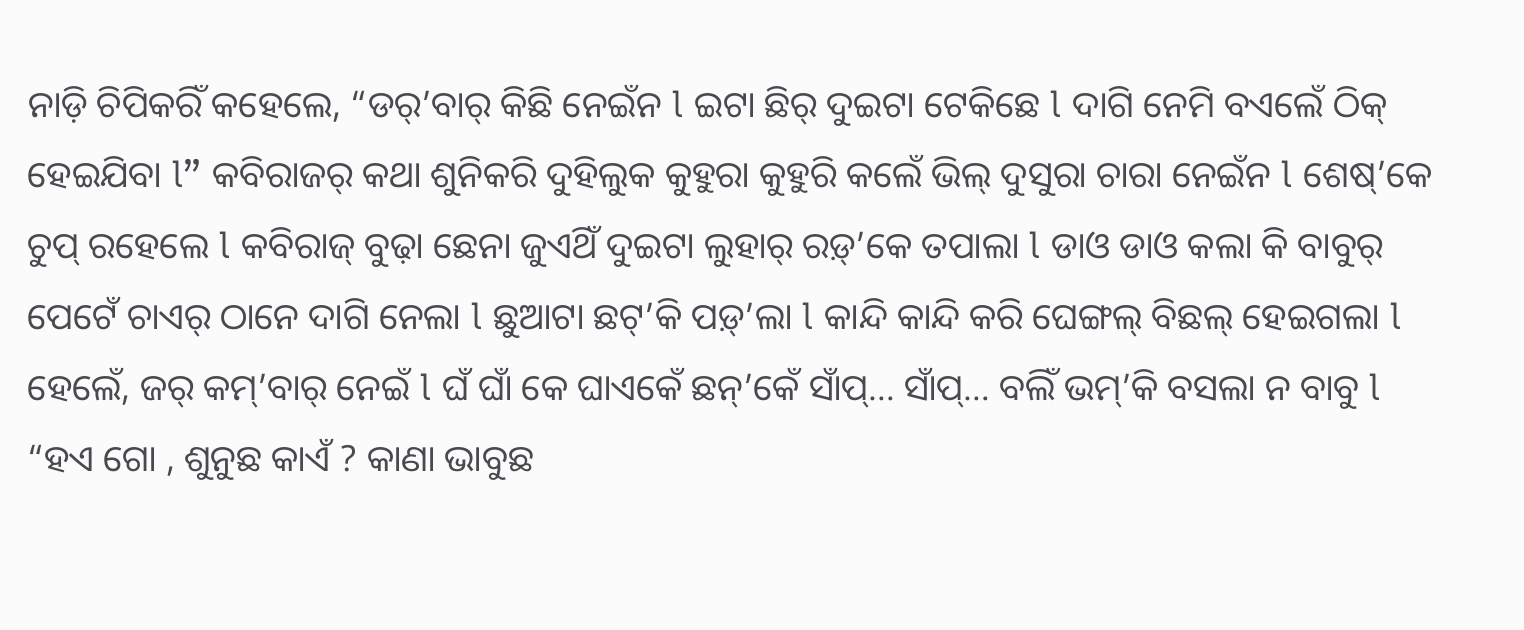ନାଡ଼ି ଚିପିକରିଁ କହେଲେ, “ଡର୍’ବାର୍ କିଛି ନେଇଁନ l ଇଟା ଛିର୍ ଦୁଇଟା ଟେକିଛେ l ଦାଗି ନେମି ବଏଲେଁ ଠିକ୍ ହେଇଯିବା l” କବିରାଜର୍ କଥା ଶୁନିକରି ଦୁହିଲୁକ କୁହୁରା କୁହୁରି କଲେଁ ଭିଲ୍ ଦୁସୁରା ଚାରା ନେଇଁନ l ଶେଷ୍’କେ ଚୁପ୍ ରହେଲେ l କବିରାଜ୍ ବୁଢ଼ା ଛେନା ଜୁଏଥିଁ ଦୁଇଟା ଲୁହାର୍ ରଡ଼୍’କେ ତପାଲା l ଡାଓ ଡାଓ କଲା କି ବାବୁର୍ ପେଟେଁ ଚାଏର୍ ଠାନେ ଦାଗି ନେଲା l ଛୁଆଟା ଛଟ୍’କି ପଡ଼୍’ଲା l କାନ୍ଦି କାନ୍ଦି କରି ଘେଙ୍ଗଲ୍ ବିଛଲ୍ ହେଇଗଲା l ହେଲେଁ, ଜର୍ କମ୍’ବାର୍ ନେଇଁ l ଘଁ ଘାଁ କେ ଘାଏକେଁ ଛନ୍’କେଁ ସାଁପ୍… ସାଁପ୍… ବଲିଁ ଭମ୍’କି ବସଲା ନ ବାବୁ l
“ହଏ ଗୋ , ଶୁନୁଛ କାଏଁ ? କାଣା ଭାବୁଛ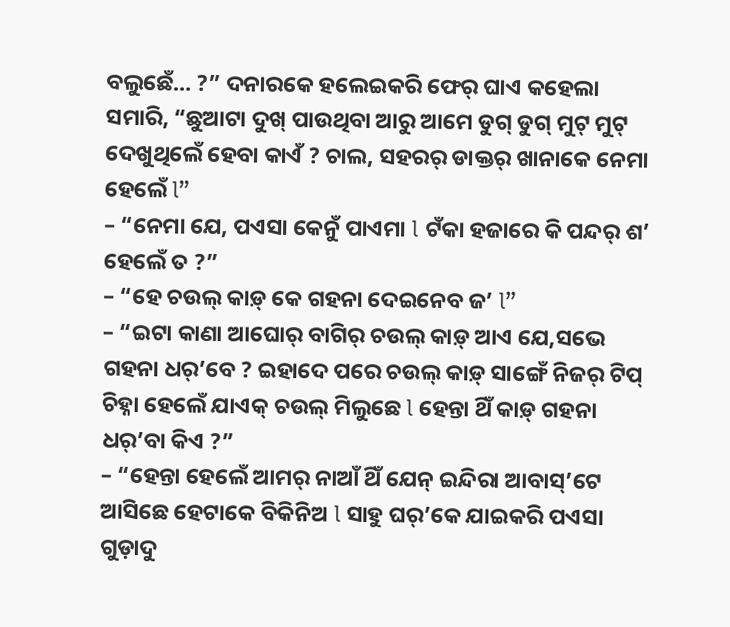ବଲୁଛେଁ… ?” ଦନାରକେ ହଲେଇକରି ଫେର୍ ଘାଏ କହେଲା ସମାରି, “ଛୁଆଟା ଦୁଖ୍ ପାଉଥିବା ଆରୁ ଆମେ ଡୁଗ୍ ଡୁଗ୍ ମୁଟ୍ ମୁଟ୍ ଦେଖୁଥିଲେଁ ହେବା କାଏଁ ? ଚାଲ, ସହରର୍ ଡାକ୍ତର୍ ଖାନାକେ ନେମା ହେଲେଁ l”
– “ନେମା ଯେ, ପଏସା କେନୁଁ ପାଏମା l ଟଁକା ହଜାରେ କି ପନ୍ଦର୍ ଶ’ ହେଲେଁ ତ ?”
– “ହେ ଚଉଲ୍ କାଡ଼୍ କେ ଗହନା ଦେଇନେବ ଜ’ l”
– “ଇଟା କାଣା ଆଘୋର୍ ବାଗିର୍ ଚଉଲ୍ କାଡ଼୍ ଆଏ ଯେ,ସଭେ ଗହନା ଧର୍’ବେ ? ଇହାଦେ ପରେ ଚଉଲ୍ କାଡ଼୍ ସାଙ୍ଗେଁ ନିଜର୍ ଟିପ୍ ଚିହ୍ନା ହେଲେଁ ଯାଏକ୍ ଚଉଲ୍ ମିଲୁଛେ l ହେନ୍ତା ଥିଁ କାଡ଼୍ ଗହନା ଧର୍’ବା କିଏ ?”
– “ହେନ୍ତା ହେଲେଁ ଆମର୍ ନାଆଁ ଥିଁ ଯେନ୍ ଇନ୍ଦିରା ଆବାସ୍’ଟେ ଆସିଛେ ହେଟାକେ ବିକିନିଅ l ସାହୁ ଘର୍’କେ ଯାଇକରି ପଏସା ଗୁଡ଼ାଦୁ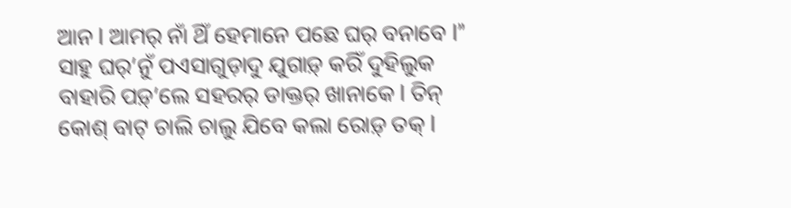ଆନ l ଆମର୍ ନାଁ ଥିଁ ହେମାନେ ପଛେ ଘର୍ ବନାବେ l”
ସାହୁ ଘର୍’ନୁଁ ପଏସାଗୁଡ଼ାଦୁ ଯୁଗାଡ଼୍ କରିଁ ଦୁହିଲୁକ ବାହାରି ପଡ଼୍’ଲେ ସହରର୍ ଡାକ୍ତର୍ ଖାନାକେ l ତିନ୍ କୋଶ୍ ବାଟ୍ ଚାଲି ଚାଲୁ ଯିବେ କଲା ରୋଡ଼୍ ତକ୍ l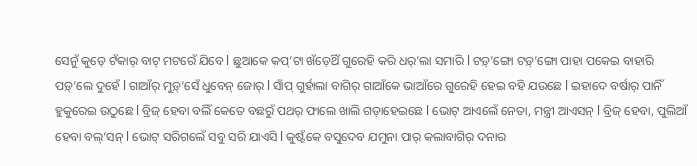ସେନୁଁ କୁଡ଼େ ଟଁକାର୍ ବାଟ୍ ମଟରେଁ ଯିବେ l ଛୁଆକେ କପ୍’ଟା ଖଁଡ଼େଥିଁ ଗୁରେହି କରି ଧର୍’ଲା ସମାରି l ଟଡ଼୍’ଙ୍ଗୋ ଟଡ଼୍’ଙ୍ଗୋ ପାହା ପକେଇ ବାହାରି ପଡ଼୍’ଲେ ଦୁହେଁ l ଗାଆଁର୍ ମୁଡ଼୍’ସେଁ ଧୁବେନ୍ ଜୋର୍ l ସାଁପ୍ ଗୁର୍ହାଲା ବାଗିର୍ ଗାଆଁକେ ଭାଆଁରେ ଗୁରେହି ହେଇ ବହି ଯଉଛେ l ଇହାଦେ ବର୍ଷାର୍ ପାନିଁ ହୁକୁରେଇ ଉଠୁଛେ l ବ୍ରିଜ୍ ହେବା ବଲିଁ କେତେ ବଛରୁଁ ପଥର୍ ଫାଲେ ଖାଲି ଗଡ଼ାହେଇଛେ l ଭୋଟ୍ ଆଏଲେଁ ନେତା, ମନ୍ତ୍ରୀ ଆଏସନ୍ l ବ୍ରିଜ୍ ହେବା, ପୁଲିଆଁ ହେବା ବଲ୍’ସନ୍ l ଭୋଟ୍ ସରିଗଲେଁ ସବୁ ସରି ଯାଏସି l କୁଷ୍ଟଁକେ ବସୁଦେବ ଯମୁନା ପାର୍ କଲାବାଗିର୍ ଦନାର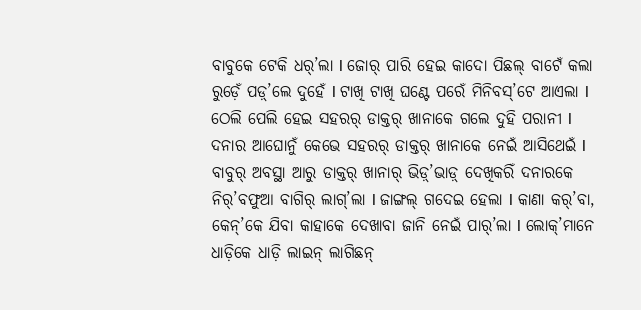ବାବୁକେ ଟେକି ଧର୍’ଲା l ଜୋର୍ ପାରି ହେଇ କାଦୋ ପିଛଲ୍ ବାଟେଁ କଲା ରୁଡ଼େଁ ପଡ଼୍’ଲେ ଦୁହେଁ l ଟାଖି ଟାଖି ଘଣ୍ଟେ ପରେଁ ମିନିବସ୍’ଟେ ଆଏଲା l ଠେଲି ପେଲି ହେଇ ସହରର୍ ଡାକ୍ତର୍ ଖାନାକେ ଗଲେ ଦୁହି ପରାନୀ l
ଦନାର ଆଘୋନୁଁ କେଭେ ସହରର୍ ଡାକ୍ତର୍ ଖାନାକେ ନେଇଁ ଆସିଥେଇଁ l ବାବୁର୍ ଅବସ୍ଥା ଆରୁ ଡାକ୍ତର୍ ଖାନାର୍ ଭିଡ଼୍’ଭାଡ଼୍ ଦେଖିକରିଁ ଦନାରକେ ନିର୍’ବଫୁଆ ବାଗିର୍ ଲାଗ୍’ଲା l ଜାଙ୍ଗଲ୍ ଗଦେଇ ହେଲା l କାଣା କର୍’ବା, କେନ୍’କେ ଯିବା କାହାକେ ଦେଖାବା ଜାନି ନେଇଁ ପାର୍’ଲା l ଲୋକ୍’ମାନେ ଧାଡ଼ିକେ ଧାଡ଼ି ଲାଇନ୍ ଲାଗିଛନ୍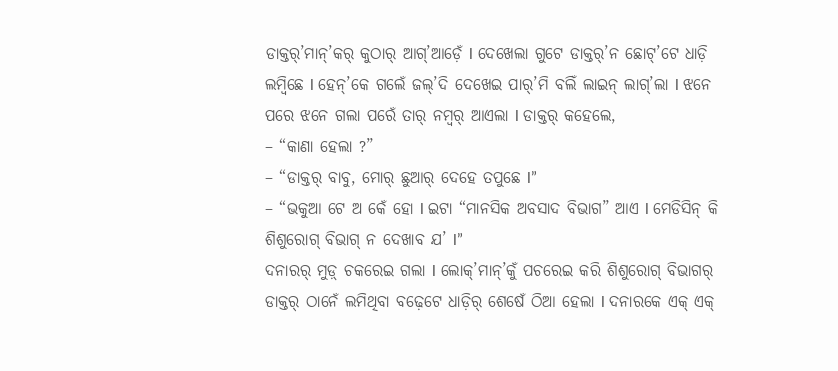ଡାକ୍ତର୍’ମାନ୍’କର୍ କୁଠାର୍ ଆଗ୍’ଆଡ଼େଁ l ଦେଖେଲା ଗୁଟେ ଡାକ୍ତର୍’ନ ଛୋଟ୍’ଟେ ଧାଡ଼ି ଲମ୍ବିଛେ l ହେନ୍’କେ ଗଲେଁ ଜଲ୍’ଦି ଦେଖେଇ ପାର୍’ମି ବଲିଁ ଲାଇନ୍ ଲାଗ୍’ଲା l ଝନେ ପରେ ଝନେ ଗଲା ପରେଁ ତାର୍ ନମ୍ବର୍ ଆଏଲା l ଡାକ୍ତର୍ କହେଲେ,
– “କାଣା ହେଲା ?”
– “ଡାକ୍ତର୍ ବାବୁ, ମୋର୍ ଛୁଆର୍ ଦେହେ ତପୁଛେ l”
– “ଭକୁଆ ଟେ ଅ କେଁ ହୋ l ଇଟା “ମାନସିକ ଅବସାଦ ବିଭାଗ” ଆଏ l ମେଡିସିନ୍ କି ଶିଶୁରୋଗ୍ ବିଭାଗ୍ ନ ଦେଖାବ ଯ’ l”
ଦନାରର୍ ମୁଡ଼୍ ଚକରେଇ ଗଲା l ଲୋକ୍’ମାନ୍’କୁଁ ପଚରେଇ କରି ଶିଶୁରୋଗ୍ ବିଭାଗର୍ ଡାକ୍ତର୍ ଠାନେଁ ଲମିଥିବା ବଢ଼େଟେ ଧାଡ଼ିର୍ ଶେଷେଁ ଠିଆ ହେଲା l ଦନାରକେ ଏକ୍ ଏକ୍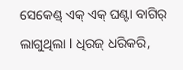ସେକେଣ୍ଡ୍ ଏକ୍ ଏକ୍ ଘଣ୍ଟା ବାଗିର୍ ଲାଗୁଥିଲା l ଧିରଜ୍ ଧରିକରି,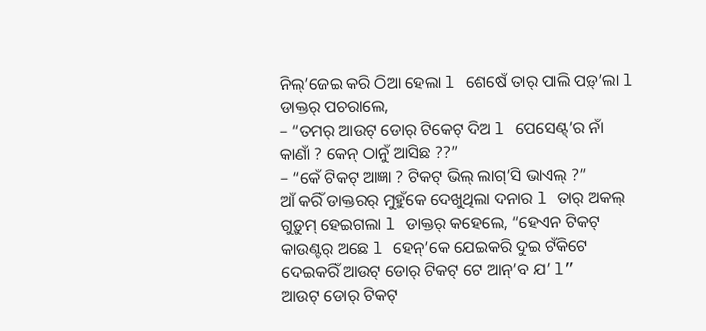ନିଲ୍’ଜେଇ କରି ଠିଆ ହେଲା l ଶେଷେଁ ତାର୍ ପାଲି ପଡ଼୍’ଲା l ଡାକ୍ତର୍ ପଚରାଲେ,
– “ତମର୍ ଆଉଟ୍ ଡୋର୍ ଟିକେଟ୍ ଦିଅ l ପେସେଣ୍ଟ୍’ର ନାଁ କାଣାଁ ? କେନ୍ ଠାନୁଁ ଆସିଛ ??”
– “କେଁ ଟିକଟ୍ ଆଜ୍ଞା ? ଟିକଟ୍ ଭିଲ୍ ଲାଗ୍’ସି ଭାଏଲ୍ ?”
ଆଁ କରିଁ ଡାକ୍ତରର୍ ମୁହୁଁକେ ଦେଖୁଥିଲା ଦନାର l ତାର୍ ଅକଲ୍ ଗୁଡ଼ୁମ୍ ହେଇଗଲା l ଡାକ୍ତର୍ କହେଲେ, “ହେଏନ ଟିକଟ୍ କାଉଣ୍ଟର୍ ଅଛେ l ହେନ୍’କେ ଯେଇକରି ଦୁଇ ଟଁକିଟେ ଦେଇକରିଁ ଆଉଟ୍ ଡୋର୍ ଟିକଟ୍ ଟେ ଆନ୍’ବ ଯ’ l”
ଆଉଟ୍ ଡୋର୍ ଟିକଟ୍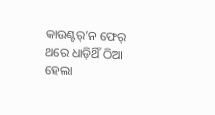କାଉଣ୍ଟର୍’ନ ଫେର୍ ଥରେ ଧାଡ଼ିଥିଁ ଠିଆ ହେଲା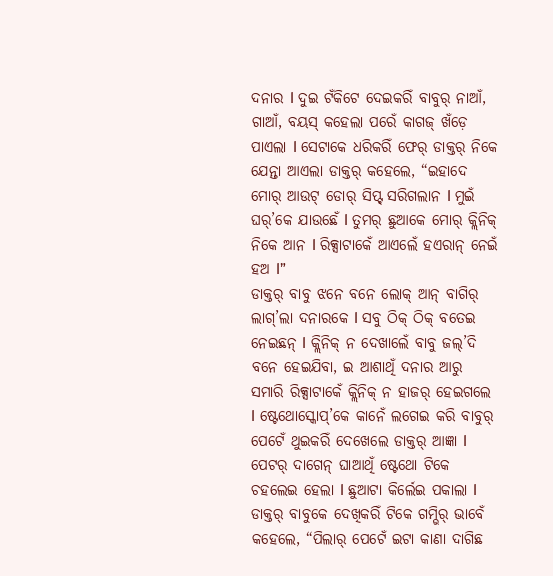ଦନାର l ଦୁଇ ଟଁକିଟେ ଦେଇକରିଁ ବାବୁର୍ ନାଆଁ, ଗାଆଁ, ବୟସ୍ କହେଲା ପରେଁ କାଗଜ୍ ଖଁଡ଼େ ପାଏଲା l ସେଟାକେ ଧରିକରିଁ ଫେର୍ ଡାକ୍ତର୍ ନିକେ ଯେନ୍ତା ଆଏଲା ଡାକ୍ତର୍ କହେଲେ, “ଇହାଦେ ମୋର୍ ଆଉଟ୍ ଡୋର୍ ସିପ୍ଟ୍ ସରିଗଲାନ l ମୁଇଁ ଘର୍’କେ ଯାଉଛେଁ l ତୁମର୍ ଛୁଆକେ ମୋର୍ କ୍ଲିନିକ୍ ନିକେ ଆନ l ରିକ୍ସାଟାକେଁ ଆଏଲେଁ ହଏରାନ୍ ନେଇଁ ହଅ l”
ଡାକ୍ତର୍ ବାବୁ ଝନେ ବନେ ଲୋକ୍ ଆନ୍ ବାଗିର୍ ଲାଗ୍’ଲା ଦନାରକେ l ସବୁ ଠିକ୍ ଠିକ୍ ବତେଇ ନେଇଛନ୍ l କ୍ଲିନିକ୍ ନ ଦେଖାଲେଁ ବାବୁ ଜଲ୍’ଦି ବନେ ହେଇଯିବା, ଇ ଆଶାଥିଁ ଦନାର ଆରୁ ସମାରି ରିକ୍ସାଟାକେଁ କ୍ଲିନିକ୍ ନ ହାଜର୍ ହେଇଗଲେ l ଷ୍ଟେଥୋସ୍କୋପ୍’କେ କାନେଁ ଲଗେଇ କରି ବାବୁର୍ ପେଟେଁ ଥୁଇକରିଁ ଦେଖେଲେ ଡାକ୍ତର୍ ଆଜ୍ଞା l ପେଟର୍ ଦାଗେନ୍ ଘାଆଥିଁ ଷ୍ଟେଥୋ ଟିକେ ଚହଲେଇ ହେଲା l ଛୁଆଟା କିର୍ଲେଇ ପକାଲା l ଡାକ୍ତର୍ ବାବୁକେ ଦେଖିକରିଁ ଟିକେ ଗମ୍ଭିର୍ ଭାବେଁ କହେଲେ, “ପିଲାର୍ ପେଟେଁ ଇଟା କାଣା ଦାଗିଛ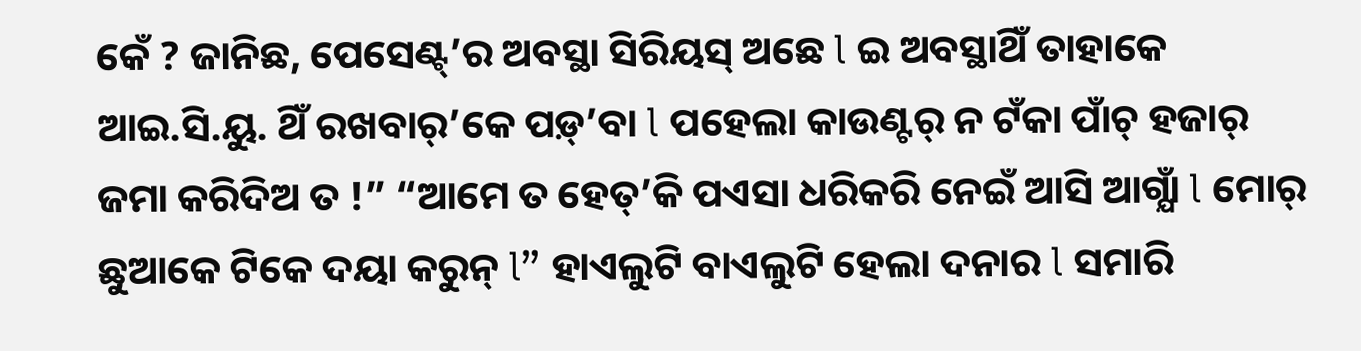କେଁ ? ଜାନିଛ, ପେସେଣ୍ଟ୍’ର ଅବସ୍ଥା ସିରିୟସ୍ ଅଛେ l ଇ ଅବସ୍ଥାଥିଁ ତାହାକେ ଆଇ.ସି.ୟୁ. ଥିଁ ରଖବାର୍’କେ ପଡ଼୍’ବା l ପହେଲା କାଉଣ୍ଟର୍ ନ ଟଁକା ପାଁଚ୍ ହଜାର୍ ଜମା କରିଦିଅ ତ !” “ଆମେ ତ ହେତ୍’କି ପଏସା ଧରିକରି ନେଇଁ ଆସି ଆଗ୍ଯାଁ l ମୋର୍ ଛୁଆକେ ଟିକେ ଦୟା କରୁନ୍ l” ହାଏଲୁଟି ବାଏଲୁଟି ହେଲା ଦନାର l ସମାରି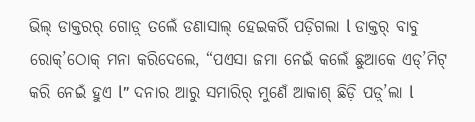ଭିଲ୍ ଡାକ୍ତରର୍ ଗୋଡ଼୍ ତଲେଁ ଡଣାସାଲ୍ ହେଇକରିଁ ପଡ଼ିଗଲା l ଡାକ୍ତର୍ ବାବୁ ରୋକ୍’ଠୋକ୍ ମନା କରିଦେଲେ, “ପଏସା ଜମା ନେଇଁ କଲେଁ ଛୁଆକେ ଏଡ୍’ମିଟ୍ କରି ନେଇଁ ହୁଏ l” ଦନାର ଆରୁ ସମାରିର୍ ମୁଣେଁ ଆକାଶ୍ ଛିଡ଼ି ପଡ଼୍’ଲା l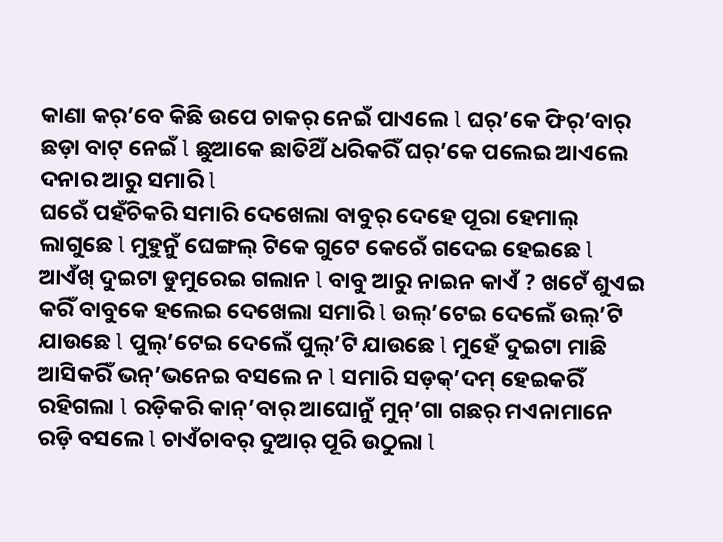କାଣା କର୍’ବେ କିଛି ଉପେ ଚାକର୍ ନେଇଁ ପାଏଲେ l ଘର୍’କେ ଫିର୍’ବାର୍ ଛଡ଼ା ବାଟ୍ ନେଇଁ l ଛୁଆକେ ଛାତିଥିଁ ଧରିକରିଁ ଘର୍’କେ ପଲେଇ ଆଏଲେ ଦନାର ଆରୁ ସମାରି l
ଘରେଁ ପହଁଚିକରି ସମାରି ଦେଖେଲା ବାବୁର୍ ଦେହେ ପୂରା ହେମାଲ୍ ଲାଗୁଛେ l ମୁହୁନୁଁ ଘେଙ୍ଗଲ୍ ଟିକେ ଗୁଟେ କେରେଁ ଗଦେଇ ହେଇଛେ l ଆଏଁଖ୍ ଦୁଇଟା ଡୁମୁରେଇ ଗଲାନ l ବାବୁ ଆରୁ ନାଇନ କାଏଁ ? ଖଟେଁ ଶୁଏଇ କରିଁ ବାବୁକେ ହଲେଇ ଦେଖେଲା ସମାରି l ଉଲ୍’ଟେଇ ଦେଲେଁ ଉଲ୍’ଟି ଯାଉଛେ l ପୁଲ୍’ଟେଇ ଦେଲେଁ ପୁଲ୍’ଟି ଯାଉଛେ l ମୁହେଁ ଦୁଇଟା ମାଛି ଆସିକରିଁ ଭନ୍’ଭନେଇ ବସଲେ ନ l ସମାରି ସଡ଼କ୍’ଦମ୍ ହେଇକରିଁ ରହିଗଲା l ରଡ଼ିକରି କାନ୍’ବାର୍ ଆଘୋନୁଁ ମୁନ୍’ଗା ଗଛର୍ ମଏନାମାନେ ରଡ଼ି ବସଲେ l ଚାଏଁଚାବର୍ ଦୁଆର୍ ପୂରି ଉଠୁଲା l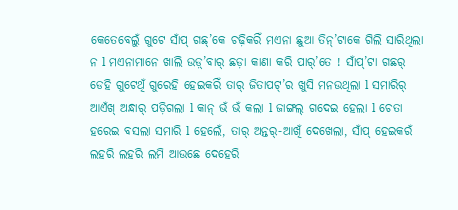କେତେବେଲୁଁ ଗୁଟେ ସାଁପ୍ ଗଛ୍’କେ ଚଢ଼ିକରିଁ ମଏନା ଛୁଆ ତିନ୍’ଟାକେ ଗିଲି ସାରିଥିଲା ନ l ମଏନାମାନେ ଖାଲି ଉଡ଼୍’ବାର୍ ଛଡ଼ା କାଣା କରି ପାର୍’ତେ ! ସାଁପ୍’ଟା ଗଛର୍ ଡେହି ଗୁଟେଥିଁ ଗୁରେହି ହେଇକରିଁ ତାର୍ ଜିତାପଟ୍’ର ଖୁସି ମନଉଥିଲା l ସମାରିର୍ ଆଏଁଖ୍ ଅନ୍ଧାର୍ ପଡ଼ିଗଲା l କାନ୍ ଭଁ ଭଁ କଲା l ଜାଙ୍ଗଲ୍ ଗଦେଇ ହେଲା l ଚେତା ହରେଇ ବସଲା ସମାରି l ହେଲେଁ, ତାର୍ ଅନ୍ତର୍-ଆଖିଁ ଦେଖେଲା, ସାଁପ୍ ହେଇକରଁ ଲହରି ଲହରି ଲମି ଆଉଛେ ଦେହେରି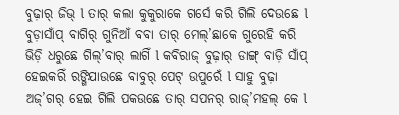ବୁଢ଼ାର୍ ଜିଭ୍ l ତାର୍ କଲା କୁକୁରାକେ ଗର୍ସେ କରି ଗିଲି ଦେଉଛେ l ବୁଡ଼ାସାଁପ୍ ବାଗିର୍ ଗୁନିଆଁ ବବା ତାର୍ ମେଲ୍’ଛାକେ ଗୁରେହି କରି ଭିଡ଼ି ଧରୁଛେ ଗିଲ୍’ବାର୍ ଲାଗିଁ l କବିରାଜ୍ ବୁଢ଼ାର୍ ଡାଙ୍ଗ୍ ବାଡ଼ି ସାଁପ୍ ହେଇକରିଁ ରଙ୍ଗିଯାଉଛେ ବାବୁର୍ ପେଟ୍ ଉପୁରେଁ l ସାହୁ ବୁଢ଼ା ଅଜ୍’ଗର୍ ହେଇ ଗିଲି ପକଉଛେ ତାର୍ ସପନର୍ ରାଜ୍’ମହଲ୍ କେ l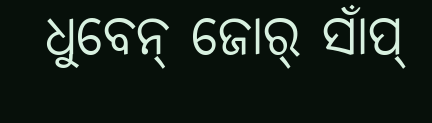ଧୁବେନ୍ ଜୋର୍ ସାଁପ୍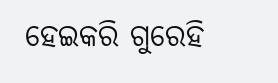ହେଇକରି ଗୁରେହି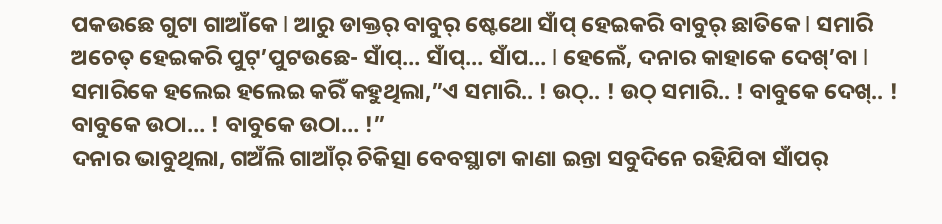ପକଉଛେ ଗୁଟା ଗାଆଁକେ l ଆରୁ ଡାକ୍ତର୍ ବାବୁର୍ ଷ୍ଟେଥୋ ସାଁପ୍ ହେଇକରି ବାବୁର୍ ଛାତିକେ l ସମାରି ଅଚେତ୍ ହେଇକରି ପୁଟ୍’ପୁଟଉଛେ- ସାଁପ୍… ସାଁପ୍… ସାଁପ… l ହେଲେଁ, ଦନାର କାହାକେ ଦେଖ୍’ବା l ସମାରିକେ ହଲେଇ ହଲେଇ କରିଁ କହୁଥିଲା,”ଏ ସମାରି.. ! ଉଠ୍.. ! ଉଠ୍ ସମାରି.. ! ବାବୁକେ ଦେଖ୍.. ! ବାବୁକେ ଉଠା… ! ବାବୁକେ ଉଠା… !”
ଦନାର ଭାବୁଥିଲା, ଗଅଁଲି ଗାଆଁର୍ ଚିକିତ୍ସା ବେବସ୍ଥାଟା କାଣା ଇନ୍ତା ସବୁଦିନେ ରହିଯିବା ସାଁପର୍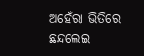ଅହେଁରା ଭିତିରେ ଛନ୍ଦଲେଇ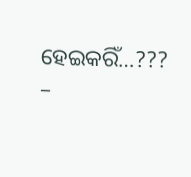ହେଇକରିଁ…???
–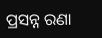ପ୍ରସନ୍ନ ରଣା